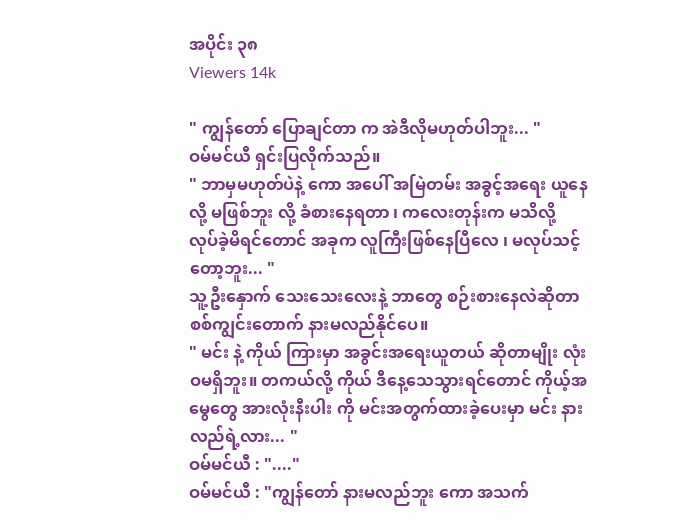အပိုင်း ၃၈
Viewers 14k

" ကျွန်တော် ပြောချင်တာ က အဲဒီလိုမဟုတ်ပါဘူး... "
ဝမ်မင်ယီ ရှင်းပြလိုက်သည်။
" ဘာမှမဟုတ်ပဲနဲ့ ကော အပေါ် အမြဲတမ်း အခွင့်အရေး ယူနေလို့ မဖြစ်ဘူး လို့ ခံစားနေရတာ ၊ ကလေးတုန်းက မသိလို့ လုပ်ခဲ့မိရင်တောင် အခုက လူကြီးဖြစ်နေပြီလေ ၊ မလုပ်သင့်တော့ဘူး... "
သူ့ဦးနှောက် သေးသေးလေးနဲ့ ဘာတွေ စဉ်းစားနေလဲဆိုတာ စစ်ကျွင်းတောက် နားမလည်နိုင်ပေ။
" မင်း နဲ့ ကိုယ် ကြားမှာ အခွင်းအရေးယူတယ် ဆိုတာမျိုး လုံးဝမရှိဘူး။ တကယ်လို့ ကိုယ် ဒီနေ့သေသွားရင်တောင် ကိုယ့်အမွေတွေ အားလုံးနီးပါး ကို မင်းအတွက်ထားခဲ့ပေးမှာ မင်း နားလည်ရဲ့လား... "
ဝမ်မင်ယီ : "...."
ဝမ်မင်ယီ : "ကျွန်တော် နားမလည်ဘူး ကော အသက်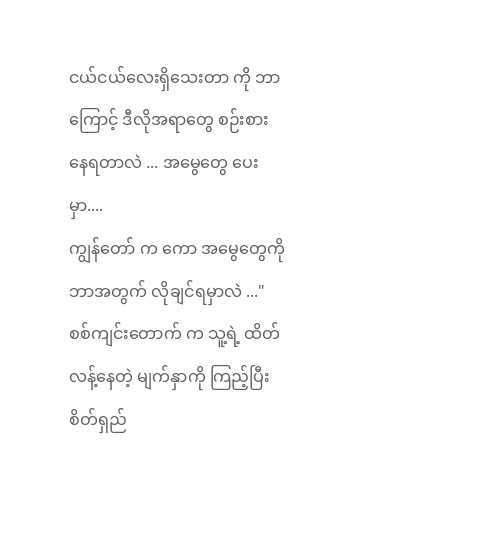ငယ်ငယ်လေးရှိသေးတာ ကို ဘာကြောင့် ဒီလိုအရာတွေ စဉ်းစားနေရတာလဲ ... အမွေတွေ ပေးမှာ....
ကျွန်တော် က ကော အမွေတွေကို ဘာအတွက် လိုချင်ရမှာလဲ ..."
စစ်ကျင်းတောက် က သူ့ရဲ့ ထိတ်လန့်နေတဲ့ မျက်နှာကို ကြည့်ပြီး စိတ်ရှည်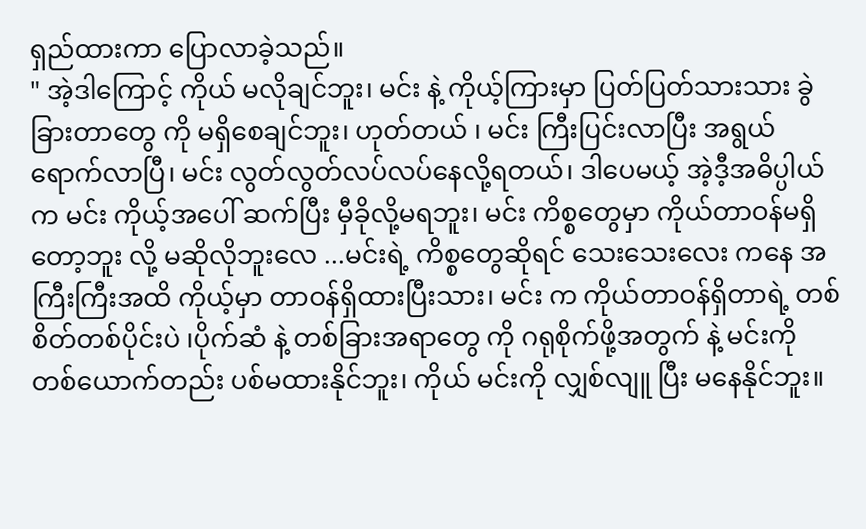ရှည်ထားကာ ပြောလာခဲ့သည်။
" အဲ့ဒါကြောင့် ကိုယ် မလိုချင်ဘူး၊ မင်း နဲ့ ကိုယ့်ကြားမှာ ပြတ်ပြတ်သားသား ခွဲခြားတာတွေ ကို မရှိစေချင်ဘူး၊ ဟုတ်တယ် ၊ မင်း ကြီးပြင်းလာပြီး အရွယ်ရောက်လာပြီ၊ မင်း လွတ်လွတ်လပ်လပ်နေလို့ရတယ်၊ ဒါပေမယ့် အဲ့ဒီ့အဓိပ္ပါယ်က မင်း ကိုယ့်အပေါ် ဆက်ပြီး မှီခိုလို့မရဘူး၊ မင်း ကိစ္စတွေမှာ ကိုယ်တာဝန်မရှိတော့ဘူး လို့ မဆိုလိုဘူးလေ ...မင်းရဲ့ ကိစ္စတွေဆိုရင် သေးသေးလေး ကနေ အကြီးကြီးအထိ ကိုယ့်မှာ တာဝန်ရှိထားပြီးသား၊ မင်း က ကိုယ်တာဝန်ရှိတာရဲ့ တစ်စိတ်တစ်ပိုင်းပဲ ၊ပိုက်ဆံ နဲ့ တစ်ခြားအရာတွေ ကို ဂရုစိုက်ဖို့အတွက် နဲ့ မင်းကို တစ်ယောက်တည်း ပစ်မထားနိုင်ဘူး၊ ကိုယ် မင်းကို လျှစ်လျူ ပြီး မနေနိုင်ဘူး။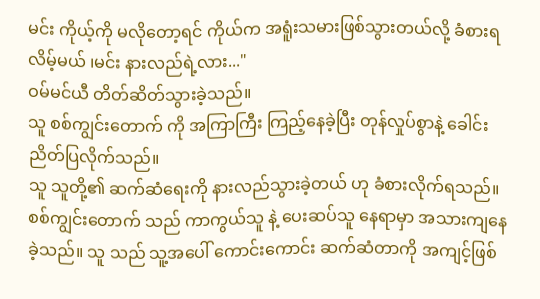မင်း ကိုယ့်ကို မလိုတော့ရင် ကိုယ်က အရူံးသမားဖြစ်သွားတယ်လို့ ခံစားရလိမ့်မယ် ၊မင်း နားလည်ရဲ့လား..."
ဝမ်မင်ယီ တိတ်ဆိတ်သွားခဲ့သည်။
သူ စစ်ကျွင်းတောက် ကို အကြာကြီး ကြည့်နေခဲ့ပြီး တုန်လှုပ်စွာနဲ့ ခေါင်းညိတ်ပြလိုက်သည်။
သူ သူတို့၏ ဆက်ဆံရေးကို နားလည်သွားခဲ့တယ် ဟု ခံစားလိုက်ရသည်။ စစ်ကျွင်းတောက် သည် ကာကွယ်သူ နဲ့ ပေးဆပ်သူ နေရာမှာ အသားကျနေခဲ့သည်။ သူ သည် သူ့အပေါ် ကောင်းကောင်း ဆက်ဆံတာကို အကျင့်ဖြစ်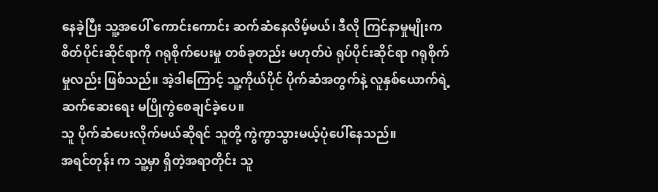နေခဲ့ပြီး သူ့အပေါ် ကောင်းကောင်း ဆက်ဆံနေလိမ့်မယ်၊ ဒီလို ကြင်နာမှုမျိုးက စိတ်ပိုင်းဆိုင်ရာကို ဂရုစိုက်ပေးမှု တစ်ခုတည်း မဟုတ်ပဲ ရုပ်ပိုင်းဆိုင်ရာ ဂရုစိုက်မှုလည်း ဖြစ်သည်။ အဲ့ဒါကြောင့် သူ့ကိုယ်ပိုင် ပိုက်ဆံအတွက်နဲ့ လူနှစ်ယောက်ရဲ့ ဆက်ဆေးရေး မပြိုကွဲစေချင်ခဲ့ပေ။
သူ ပိုက်ဆံပေးလိုက်မယ်ဆိုရင် သူတို့ ကွဲကွာသွားမယ့်ပုံပေါ်နေသည်။
အရင်တုန်း က သူ့မှာ ရှိတဲ့အရာတိုင်း သူ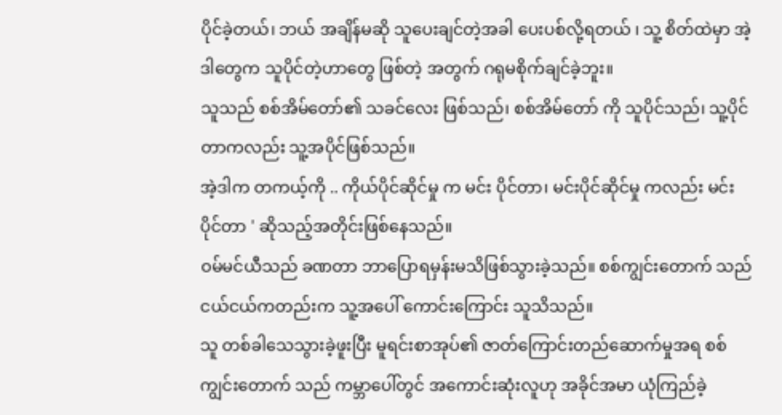ပိုင်ခဲ့တယ်၊ ဘယ် အချိန်မဆို သူပေးချင်တဲ့အခါ ပေးပစ်လို့ရတယ် ၊ သူ့ စိတ်ထဲမှာ အဲ့ဒါတွေက သူပိုင်တဲ့ဟာတွေ ဖြစ်တဲ့ အတွက် ဂရုမစိုက်ချင်ခဲ့ဘူး။
သူသည် စစ်အိမ်တော်၏ သခင်လေး ဖြစ်သည်၊ စစ်အိမ်တော် ကို သူပိုင်သည်၊ သူ့ပိုင်တာကလည်း သူ့အပိုင်ဖြစ်သည်။
အဲ့ဒါက တကယ့်ကို .. ကိုယ်ပိုင်ဆိုင်မှု က မင်း ပိုင်တာ၊ မင်းပိုင်ဆိုင်မှု ကလည်း မင်း ပိုင်တာ ' ဆိုသည့်အတိုင်းဖြစ်နေသည်။
ဝမ်မင်ယီသည် ခဏတာ ဘာပြောရမှန်းမသိဖြစ်သွားခဲ့သည်။ စစ်ကျွင်းတောက် သည် ငယ်ငယ်ကတည်းက သူ့အပေါ် ကောင်းကြောင်း သူသိသည်။
သူ တစ်ခါသေသွားခဲ့ဖူးပြီး မူရင်းစာအုပ်၏ ဇာတ်ကြောင်းတည်ဆောက်မှုအရ စစ်ကျွင်းတောက် သည် ကမ္ဘာပေါ်တွင် အကောင်းဆုံးလူဟု အခိုင်အမာ ယုံကြည်ခဲ့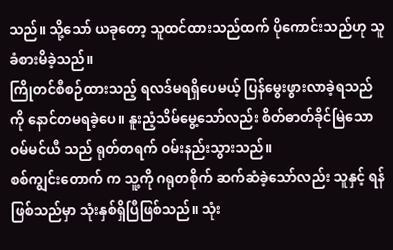သည်။ သို့သော် ယခုတော့ သူထင်ထားသည်ထက် ပိုကောင်းသည်ဟု သူခံစားမိခဲ့သည်။
ကြိုတင်စီစဉ်ထားသည့် ရလဒ်မရရှိပေမယ့် ပြန်မွေးဖွားလာခဲ့ရသည် ကို နောင်တမရခဲ့ပေ။ နူးညံ့သိမ်မွေ့သော်လည်း စိတ်ဓာတ်ခိုင်မြဲသော ဝမ်မင်ယီ သည် ရုတ်တရက် ဝမ်းနည်းသွားသည်။
စစ်ကျွင်းတောက် က သူ့ကို ဂရုတစိုက် ဆက်ဆံခဲ့သော်လည်း သူနှင့် ရန်ဖြစ်သည်မှာ သုံးနှစ်ရှိပြီဖြစ်သည်။ သုံး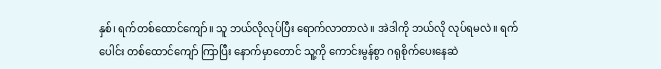နှစ်၊ ရက်တစ်ထောင်ကျော်။ သူ ဘယ်လိုလုပ်ပြီး ရောက်လာတာလဲ။ အဲဒါကို ဘယ်လို လုပ်ရမလဲ။ ရက်ပေါင်း တစ်ထောင်ကျော် ကြာပြီး နောက်မှာတောင် သူ့ကို ကောင်းမွန်စွာ ဂရုစိုက်ပေးနေဆဲ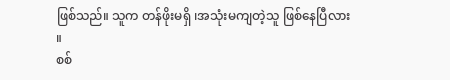ဖြစ်သည်။ သူက တန်ဖိုးမရှိ ၊အသုံးမကျတဲ့သူ ဖြစ်နေပြီလား ။
စစ်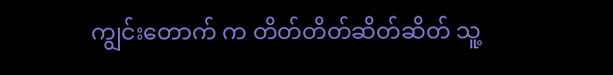ကျွင်းတောက် က တိတ်တိတ်ဆိတ်ဆိတ် သူ့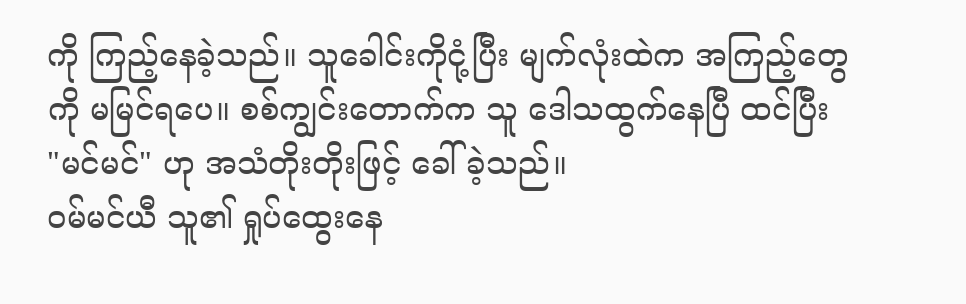ကို ကြည့်နေခဲ့သည်။ သူခေါင်းကိုငုံ့ပြီး မျက်လုံးထဲက အကြည့်တွေကို မမြင်ရပေ။ စစ်ကျွင်းတောက်က သူ ဒေါသထွက်နေပြီ ထင်ပြီး "မင်မင်" ဟု အသံတိုးတိုးဖြင့် ခေါ်ခဲ့သည်။
ဝမ်မင်ယီ သူ၏ ရှုပ်ထွေးနေ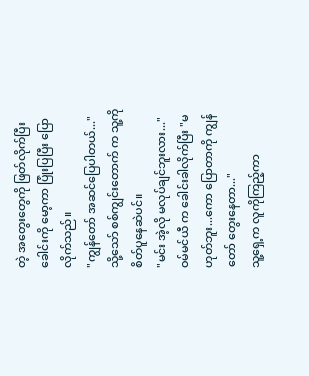တဲ့ အတွေးတွေကို ဖြတ်လိုက်ပြီး ခေါင်းကို မော့ကာ ပြုံးပြပြီး ပြောလိုက်သည်။
"ကျွန်တော် အဆင်ပြေပါတယ်..."
သို့သော် စစ်ကျွင်းတောက် က သူ့ကို စိတ်ပူနေဆဲပင်။
"မင်း အဲ့လို မလုပ်ချင်ဘူးလား..."
ဝမ်မင်ယီ က ခေါင်းခါလိုက်ပြီး "မဟုတ်ဘူး...ကော ပြောတာကို ကျွန်တော် တွေးနေတာ..."
သူ့ရှေ့က လူကိုကြည့်ကာ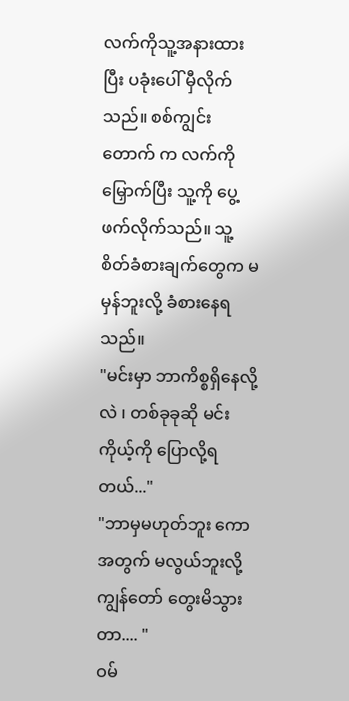လက်ကိုသူ့အနားထားပြီး ပခုံးပေါ် မှီလိုက်သည်။ စစ်ကျွင်းတောက် က လက်ကို မြှောက်ပြီး သူ့ကို ပွေ့ဖက်လိုက်သည်။ သူ့စိတ်ခံစားချက်တွေက မမှန်ဘူးလို့ ခံစားနေရသည်။
"မင်းမှာ ဘာကိစ္စရှိနေလို့လဲ ၊ တစ်ခုခုဆို မင်း ကိုယ့်ကို ပြောလို့ရတယ်..."
"ဘာမှမဟုတ်ဘူး ကော အတွက် မလွယ်ဘူးလို့ ကျွန်တော် တွေးမိသွားတာ.... "
ဝမ်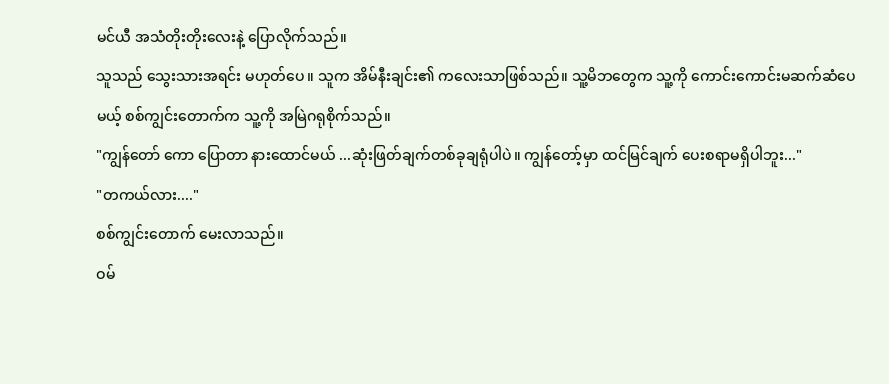မင်ယီ အသံတိုးတိုးလေးနဲ့ ပြောလိုက်သည်။
သူသည် သွေးသားအရင်း မဟုတ်ပေ။ သူက အိမ်နီးချင်း၏ ကလေးသာဖြစ်သည်။ သူ့မိဘတွေက သူ့ကို ကောင်းကောင်းမဆက်ဆံပေမယ့် စစ်ကျွင်းတောက်က သူ့ကို အမြဲဂရုစိုက်သည်။
"ကျွန်တော် ကော ပြောတာ နားထောင်မယ် ...ဆုံးဖြတ်ချက်တစ်ခုချရုံပါပဲ။ ကျွန်တော့်မှာ ထင်မြင်ချက် ပေးစရာမရှိပါဘူး..."
"တကယ်လား...."
စစ်ကျွင်းတောက် မေးလာသည်။
ဝမ်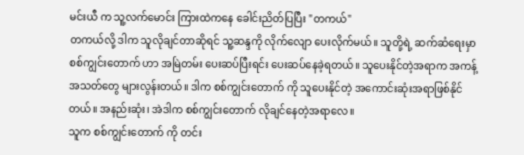မင်းယီ က သူ့လက်မောင်း ကြားထဲကနေ ခေါင်းညိတ်ပြပြီး "တကယ်"
တကယ်လို့ ဒါက သူလိုချင်တာဆိုရင် သူ့ဆန္ဒကို လိုက်လျော ပေးလိုက်မယ်။ သူတို့ရဲ့ ဆက်ဆံရေးမှာ စစ်ကျွင်းတောက် ဟာ အမြဲတမ်း ပေးဆပ်ပြီးရင်း ပေးဆပ်နေခဲ့ရတယ်။ သူပေးနိုင်တဲ့အရာက အကန့်အသတ်တွေ များလွန်းတယ်။ ဒါက စစ်ကျွင်းတောက် ကို သူပေးနိုင်တဲ့ အကောင်းဆုံးအရာဖြစ်နိုင်တယ်။ အနည်းဆုံး၊ အဲဒါက စစ်ကျွင်းတောက် လိုချင်နေတဲ့အရာလေ။
သူက စစ်ကျွင်းတောက် ကို တင်း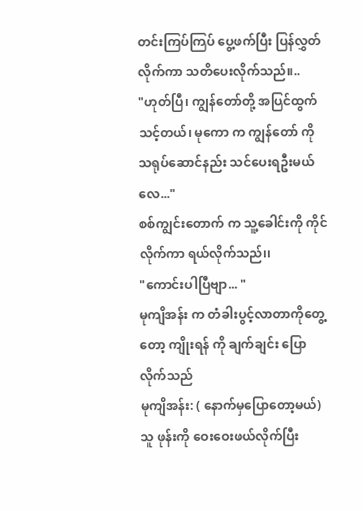တင်းကြပ်ကြပ် ပွေ့ဖက်ပြီး ပြန်လွှတ်လိုက်ကာ သတိပေးလိုက်သည်။..
"ဟုတ်ပြီ၊ ကျွန်တော်တို့ အပြင်ထွက်သင့်တယ်၊ မုကော က ကျွန်တော် ကို သရုပ်ဆောင်နည်း သင်ပေးရဦးမယ်လေ..."
စစ်ကျွင်းတောက် က သူ့ခေါင်းကို ကိုင်လိုက်ကာ ရယ်လိုက်သည်၊၊
"ကောင်းပါပြီဗျာ... "
မုကျိအန်း က တံခါးပွင့်လာတာကိုတွေ့တော့ ကျိုးရန် ကို ချက်ချင်း ပြောလိုက်သည်
မုကျိအန်း: ( နောက်မှပြောတော့မယ်)
သူ ဖုန်းကို ဝေးဝေးဖယ်လိုက်ပြီး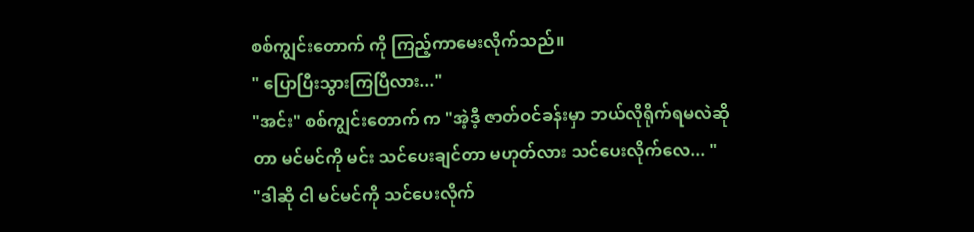စစ်ကျွင်းတောက် ကို ကြည့်ကာမေးလိုက်သည်။
" ပြောပြီးသွားကြပြီလား..."
"အင်း" စစ်ကျွင်းတောက် က "အဲ့ဒီ့ ဇာတ်ဝင်ခန်းမှာ ဘယ်လိုရိုက်ရမလဲဆိုတာ မင်မင်ကို မင်း သင်ပေးချင်တာ မဟုတ်လား သင်ပေးလိုက်လေ... "
"ဒါဆို ငါ မင်မင်ကို သင်ပေးလိုက်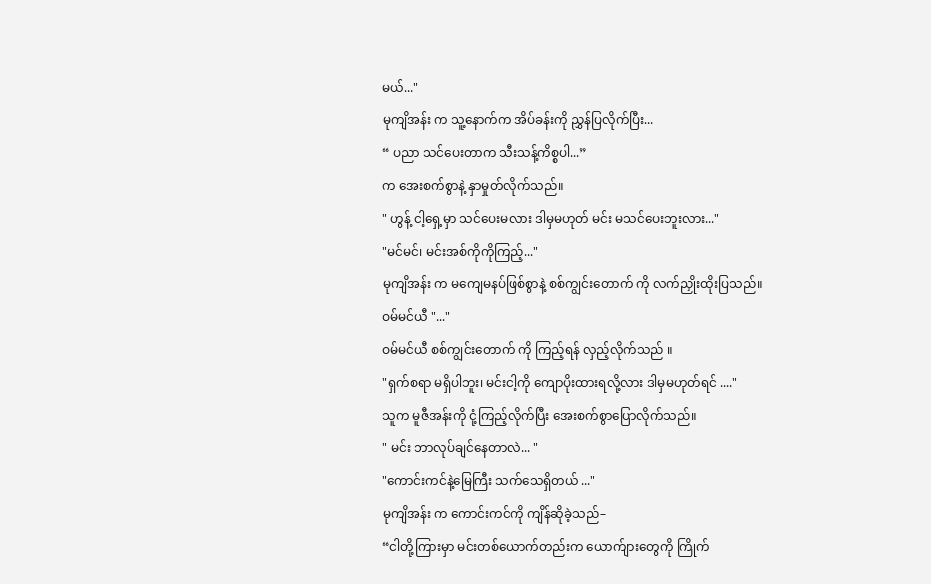မယ်..."
မုကျိအန်း က သူ့နောက်က အိပ်ခန်းကို ညွှန်ပြလိုက်ပြီး...
“ ပညာ သင်ပေးတာက သီးသန့်ကိစ္စပါ...”
က အေးစက်စွာနဲ့ နှာမှုတ်လိုက်သည်။
" ဟွန့် ငါ့ရှေ့မှာ သင်ပေးမလား ဒါမှမဟုတ် မင်း မသင်ပေးဘူးလား..."
"မင်မင်၊ မင်းအစ်ကိုကိုကြည့်..."
မုကျိအန်း က မကျေမနပ်ဖြစ်စွာနဲ့ စစ်ကျွင်းတောက် ကို လက်ညှိုးထိုးပြသည်။
ဝမ်မင်ယီ "..."
ဝမ်မင်ယီ စစ်ကျွင်းတောက် ကို ကြည့်ရန် လှည့်လိုက်သည် ။
"ရှက်စရာ မရှိပါဘူး၊ မင်းငါ့ကို ကျောပိုးထားရလို့လား ဒါမှမဟုတ်ရင် ...."
သူက မူဇီအန်းကို ငုံ့ကြည့်လိုက်ပြီး အေးစက်စွာပြောလိုက်သည်။
" မင်း ဘာလုပ်ချင်နေတာလဲ... "
"ကောင်းကင်နဲ့မြေကြီး သက်သေရှိတယ် ..."
မုကျိအန်း က ကောင်းကင်ကို ကျိန်ဆိုခဲ့သည်–
“ငါတို့ကြားမှာ မင်းတစ်ယောက်တည်းက ယောက်ျားတွေကို ကြိုက်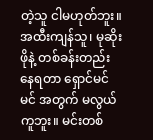တဲ့သူ ငါမဟုတ်ဘူး။ အထီးကျန်သူ၊ မုဆိုးဖိုနဲ့ တစ်ခန်းတည်း နေရတာ ရှောင်မင်မင် အတွက် မလွယ်ကူဘူး။ မင်းတစ်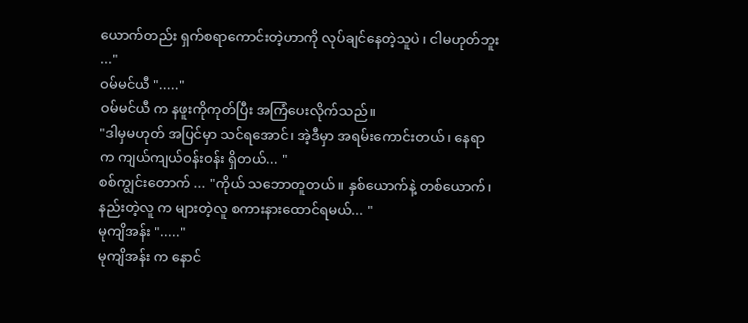ယောက်တည်း ရှက်စရာကောင်းတဲ့ဟာကို လုပ်ချင်နေတဲ့သူပဲ ၊ ငါမဟုတ်ဘူး ..."
ဝမ်မင်ယီ "....."
ဝမ်မင်ယီ က နဖူးကိုကုတ်ပြီး အကြံပေးလိုက်သည်။
"ဒါမှမဟုတ် အပြင်မှာ သင်ရအောင်၊ အဲ့ဒီမှာ အရမ်းကောင်းတယ်၊ နေရာက ကျယ်ကျယ်ဝန်းဝန်း ရှိတယ်... "
စစ်ကျွင်းတောက် ... "ကိုယ် သဘောတူတယ်။ နှစ်ယောက်နဲ့ တစ်ယောက်၊ နည်းတဲ့လူ က များတဲ့လူ စကားနားထောင်ရမယ်... "
မုကျိအန်း "....."
မုကျိအန်း က နောင်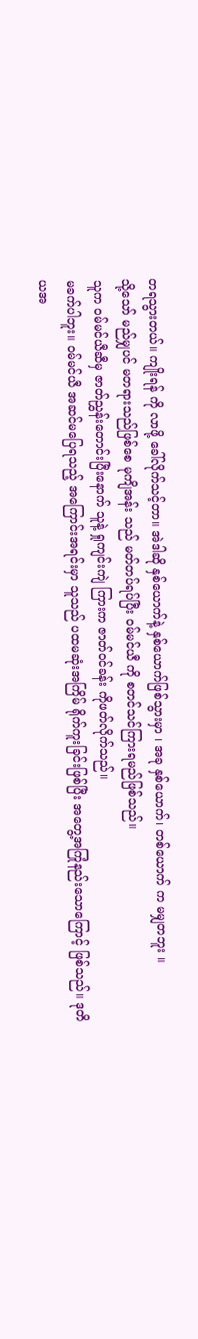တရသွားတယ်။ ကျိုးရန် ကို လာဖို့ ခေါ်လိုက်သင့်တာ။ အဲဒါဆို နှစ်ယောက်နဲ့ နှစ်ယောက်ဖြစ်သွားမှာ ၊ အခု နှစ်ယောက်၊ တစ်ယောက် က မမျှတဘူး ။
သို့သော် မည်မျှပင် မတရားသည်ဖြစ်စေ မုကျိအန်း သည် မတ်တပ်ရပ်ပြီး ဝမ်မင်ယီ ကို စတင်သင်ကြားရမည်ဖြစ်သည်။
သူက ဝမ်မင်ယီဆီမှ ဇာတ်ညွှန်းတောင်းပြီးနောက် သူနဲ့ ရှုကျင်းကျဲ ကြားက ဇာတ်ဝင်ခန်း ကိုဖတ်လိုက်သည်။
မခက်ပါဘူး။ ဝမ်မင်ယီ အဆင်မပြေရသည့် အကြောင်းအရင်းမှာ သူသည် ပထမဆုံးအကြိမ် ရိုက်ကူးခြင်းဖြစ်ပြီး အတွေ့အကြုံနည်းသောကြောင့် ဖြစ်သည်။ ဒုတိယအ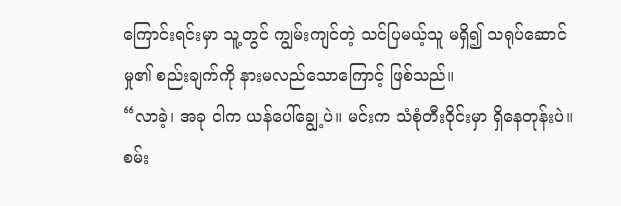ကြောင်းရင်းမှာ သူ့တွင် ကျွမ်းကျင်တဲ့ သင်ပြမယ့်သူ မရှိ၍ သရုပ်ဆောင်မှု၏ စည်းချက်ကို နားမလည်သောကြောင့် ဖြစ်သည်။
“လာခဲ့၊ အခု ငါက ယန်ပေါ်ချွေ့ပဲ။ မင်းက သံစုံတီးဝိုင်းမှာ ရှိနေတုန်းပဲ။ စမ်း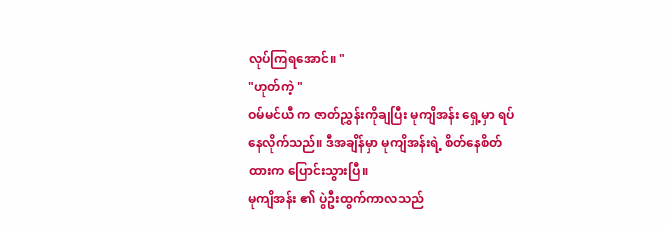လုပ်ကြရအောင်။ "
"ဟုတ်ကဲ့ "
ဝမ်မင်ယီ က ဇာတ်ညွှန်းကိုချပြီး မုကျိအန်း ရှေ့မှာ ရပ်နေလိုက်သည်။ ဒီအချိန်မှာ မုကျိအန်းရဲ့ စိတ်နေစိတ်ထားက ပြောင်းသွားပြီ။
မုကျိအန်း ၏ ပွဲဦးထွက်ကာလသည်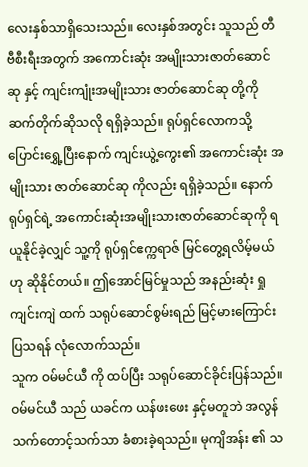လေးနှစ်သာရှိသေးသည်။ လေးနှစ်အတွင်း သူသည် တီဗီစီးရီးအတွက် အကောင်းဆုံး အမျိုးသားဇာတ်ဆောင်ဆု နှင့် ကျင်းကျုံးအမျိုးသား ဇာတ်ဆောင်ဆု တို့ကို ဆက်တိုက်ဆိုသလို ရရှိခဲ့သည်။ ရုပ်ရှင်လောကသို့ ပြောင်းရွှေ့ပြီးနောက် ကျင်းယွဲ့ကွေး၏ အကောင်းဆုံး အမျိုးသား ဇာတ်ဆောင်ဆု ကိုလည်း ရရှိခဲ့သည်။ နောက်ရုပ်ရှင်ရဲ့ အကောင်းဆုံးအမျိုးသားဇာတ်ဆောင်ဆုကို ရယူနိုင်ခဲ့လျှင် သူ့ကို ရုပ်ရှင်ဧက္ကရာဇ် မြင်တွေ့ရလိမ့်မယ် ဟု ဆိုနိုင်တယ်။ ဤအောင်မြင်မှုသည် အနည်းဆုံး ရှုကျင်းကျဲ ထက် သရုပ်ဆောင်စွမ်းရည် မြင့်မားကြောင်း ပြသရန် လုံလောက်သည်။
သူက ဝမ်မင်ယီ ကို ထပ်ပြီး သရုပ်ဆောင်ခိုင်းပြန်သည်။ ဝမ်မင်ယီ သည် ယခင်က ယန်ဖးဖေး နှင့်မတူဘဲ အလွန်သက်တောင့်သက်သာ ခံစားခဲ့ရသည်။ မုကျိအန်း ၏ သ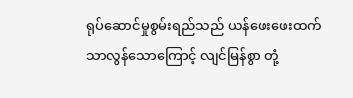ရုပ်ဆောင်မှုစွမ်းရည်သည် ယန်ဖေးဖေးထက် သာလွန်သောကြောင့် လျင်မြန်စွာ တုံ့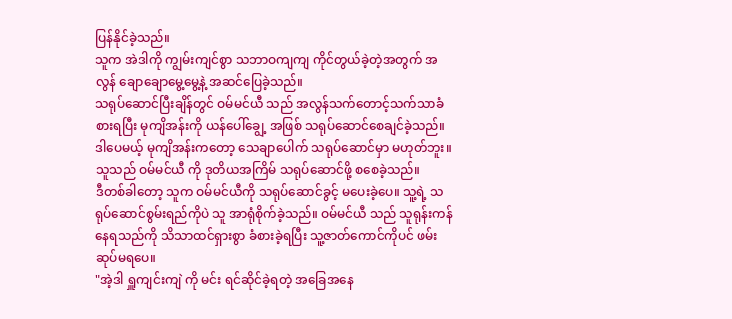ပြန်နိုင်ခဲ့သည်။
သူက အဲဒါကို ကျွမ်းကျင်စွာ သဘာဝကျကျ ကိုင်တွယ်ခဲ့တဲ့အတွက် အလွန် ချောချောမွေ့မွေ့နဲ့ အဆင်ပြေခဲ့သည်။
သရုပ်ဆောင်ပြီးချိန်တွင် ဝမ်မင်ယီ သည် အလွန်သက်တောင့်သက်သာခံစားရပြီး မုကျိအန်းကို ယန်ပေါ်ချွေ့ အဖြစ် သရုပ်ဆောင်စေချင်ခဲ့သည်။ ဒါပေမယ့် မုကျိအန်းကတော့ သေချာပေါက် သရုပ်ဆောင်မှာ မဟုတ်ဘူး။ သူသည် ဝမ်မင်ယီ ကို ဒုတိယအကြိမ် သရုပ်ဆောင်ဖို့ စစေခဲ့သည်။
ဒီတစ်ခါတော့ သူက ဝမ်မင်ယီကို သရုပ်ဆောင်ခွင့် မပေးခဲ့ပေ။ သူ့ရဲ့ သရုပ်ဆောင်စွမ်းရည်ကိုပဲ သူ အာရုံစိုက်ခဲ့သည်။ ဝမ်မင်ယီ သည် သူရုန်းကန်နေရသည်ကို သိသာထင်ရှားစွာ ခံစားခဲ့ရပြီး သူ့ဇာတ်ကောင်ကိုပင် ဖမ်းဆုပ်မရပေ။
"အဲ့ဒါ ရှူကျင်းကျဲ ကို မင်း ရင်ဆိုင်ခဲ့ရတဲ့ အခြေအနေ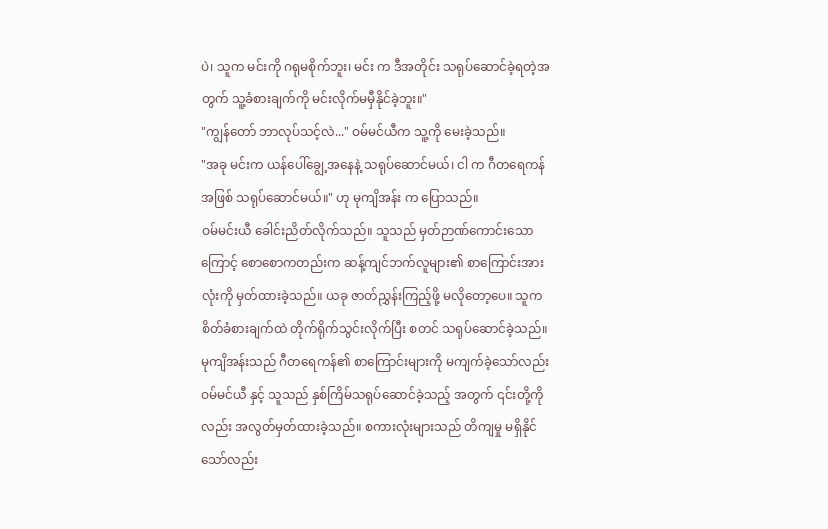ပဲ၊ သူက မင်းကို ဂရုမစိုက်ဘူး၊ မင်း က ဒီအတိုင်း သရုပ်ဆောင်ခဲ့ရတဲ့အတွက် သူ့ခံစားချက်ကို မင်းလိုက်မမှီနိုင်ခဲ့ဘူး။"
"ကျွန်တော် ဘာလုပ်သင့်လဲ..." ဝမ်မင်ယီက သူ့ကို မေးခဲ့သည်။
"အခု မင်းက ယန်ပေါ်ချွေ့အနေနဲ့ သရုပ်ဆောင်မယ်၊ ငါ က ဂီတရေကန် အဖြစ် သရုပ်ဆောင်မယ်။" ဟု မုကျိအန်း က ပြောသည်။
ဝမ်မင်းယီ ခေါင်းညိတ်လိုက်သည်။ သူသည် မှတ်ဉာဏ်ကောင်းသောကြောင့် စောစောကတည်းက ဆန့်ကျင်ဘက်လူများ၏ စာကြောင်းအားလုံးကို မှတ်ထားခဲ့သည်။ ယခု ဇာတ်ညွှန်းကြည့်ဖို့ မလိုတော့ပေ။ သူက စိတ်ခံစားချက်ထဲ တိုက်ရိုက်သွင်းလိုက်ပြီး စတင် သရုပ်ဆောင်ခဲ့သည်။
မုကျိအန်းသည် ဂီတရေကန်၏ စာကြောင်းများကို မကျက်ခဲ့သော်လည်း ဝမ်မင်ယီ နှင့် သူသည် နှစ်ကြိမ်သရုပ်ဆောင်ခဲ့သည့် အတွက် ၎င်းတို့ကိုလည်း အလွတ်မှတ်ထားခဲ့သည်။ စကားလုံးများသည် တိကျမှု မရှိနိုင်သော်လည်း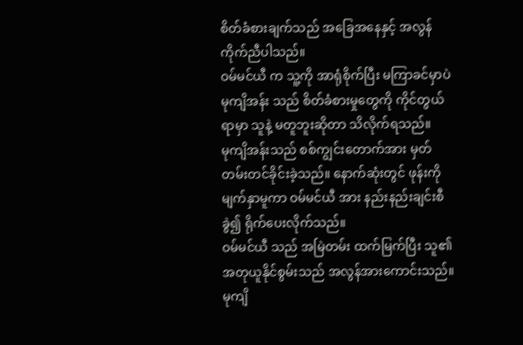စိတ်ခံစားချက်သည် အခြေအနေနှင့် အလွန်ကိုက်ညီပါသည်။
ဝမ်မင်ယီ က သူ့ကို အာရုံစိုက်ပြီး မကြာခင်မှာပဲ မုကျိအန်း သည် စိတ်ခံစားမှုတွေကို ကိုင်တွယ်ရာမှာ သူနဲ့ မတူဘူးဆိုတာ သိလိုက်ရသည်။
မုကျိအန်းသည် စစ်ကျွင်းတောက်အား မှတ်တမ်းတင်ခိုင်းခဲ့သည်။ နောက်ဆုံးတွင် ဖုန်းကို မျက်နှာမူကာ ဝမ်မင်ယီ အား နည်းနည်းချင်းစီခွဲ၍ ရိုက်ပေးလိုက်သည်။
ဝမ်မင်ယီ သည် အမြဲတမ်း ထက်မြက်ပြီး သူ၏ အတုယူနိုင်စွမ်းသည် အလွန်အားကောင်းသည်။ မုကျိ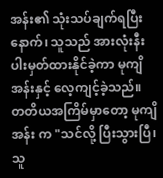အန်း၏ သုံးသပ်ချက်ရပြီးနောက်၊ သူသည် အားလုံးနီးပါးမှတ်ထားနိုင်ခဲ့ကာ မုကျိအန်းနှင့် လေ့ကျင့်ခဲ့သည်။
တတိယအကြိမ်မှာတော့ မုကျိအန်း က "သင်လို့ ပြီးသွားပြီ၊ သူ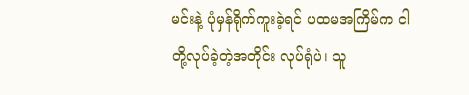မင်းနဲ့ ပုံမှန်ရိုက်ကူးခဲ့ရင် ပထမအကြိမ်က ငါတို့လုပ်ခဲ့တဲ့အတိုင်း လုပ်ရုံပဲ၊ သူ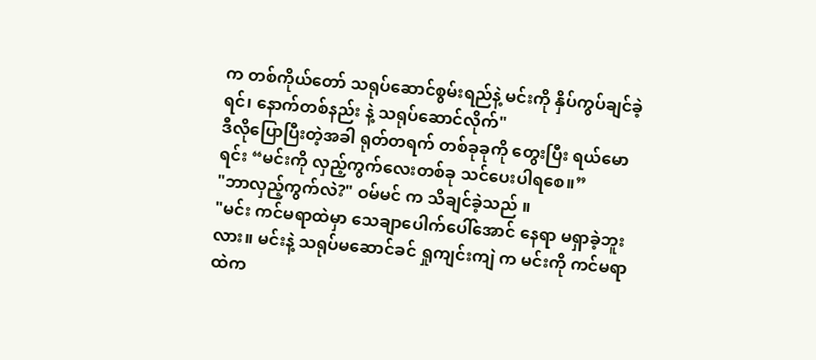က တစ်ကိုယ်တော် သရုပ်ဆောင်စွမ်းရည်နဲ့ မင်းကို နှိပ်ကွပ်ချင်ခဲ့ရင်၊ နောက်တစ်နည်း နဲ့ သရုပ်ဆောင်လိုက်"
ဒီလိုပြောပြီးတဲ့အခါ ရုတ်တရက် တစ်ခုခုကို တွေးပြီး ရယ်မောရင်း “မင်းကို လှည့်ကွက်လေးတစ်ခု သင်ပေးပါရစေ။”
"ဘာလှည့်ကွက်လဲ?" ဝမ်မင် က သိချင်ခဲ့သည် ။
"မင်း ကင်မရာထဲမှာ သေချာပေါက်ပေါ်အောင် နေရာ မရှာခဲ့ဘူးလား။ မင်းနဲ့ သရုပ်မဆောင်ခင် ရှုကျင်းကျဲ က မင်းကို ကင်မရာထဲက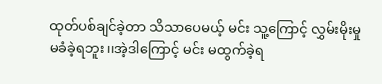ထုတ်ပစ်ချင်ခဲ့တာ သိသာပေမယ့် မင်း သူ့ကြောင့် လွှမ်းမိုးမှု မခံခဲ့ရဘူး၊၊အဲ့ဒါကြောင့် မင်း မထွက်ခဲ့ရ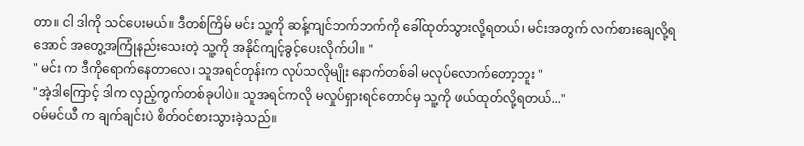တာ။ ငါ ဒါကို သင်ပေးမယ်။ ဒီတစ်ကြိမ် မင်း သူ့ကို ဆန့်ကျင်ဘက်ဘက်ကို ခေါ်ထုတ်သွားလို့ရတယ်၊ မင်းအတွက် လက်စားချေလို့ရအောင် အတွေ့အကြုံနည်းသေးတဲ့ သူ့ကို အနိုင်ကျင့်ခွင့်ပေးလိုက်ပါ။ "
" မင်း က ဒီကိုရောက်နေတာလေ၊ သူအရင်တုန်းက လုပ်သလိုမျိုး နောက်တစ်ခါ မလုပ်လောက်တော့ဘူး "
"အဲ့ဒါကြောင့် ဒါက လှည့်ကွက်တစ်ခုပါပဲ။ သူအရင်ကလို မလှုပ်ရှားရင်တောင်မှ သူ့ကို ဖယ်ထုတ်လို့ရတယ်..."
ဝမ်မင်ယီ က ချက်ချင်းပဲ စိတ်ဝင်စားသွားခဲ့သည်။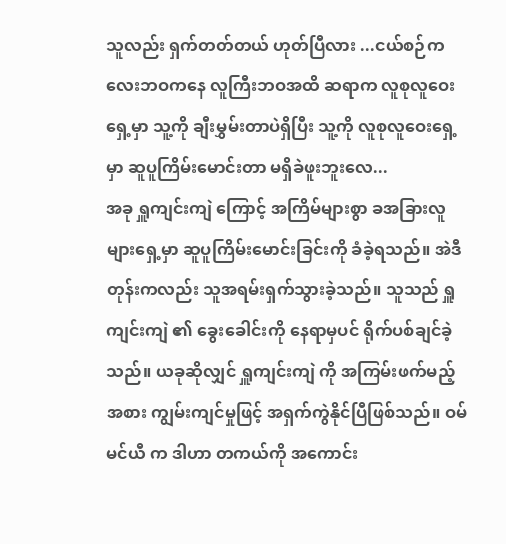သူလည်း ရှက်တတ်တယ် ဟုတ်ပြီလား ...ငယ်စဉ်ကလေးဘဝကနေ လူကြီးဘဝအထိ ဆရာက လူစုလူဝေးရှေ့မှာ သူ့ကို ချီးမွှမ်းတာပဲရှိပြီး သူ့ကို လူစုလူဝေးရှေ့မှာ ဆူပူကြိမ်းမောင်းတာ မရှိခဲဖူးဘူးလေ...
အခု ရှူကျင်းကျဲ ကြောင့် အကြိမ်များစွာ ခအခြားလူများရှေ့မှာ ဆူပူကြိမ်းမောင်းခြင်းကို ခံခဲ့ရသည်။ အဲဒီတုန်းကလည်း သူအရမ်းရှက်သွားခဲ့သည်။ သူသည် ရှူကျင်းကျဲ ၏ ခွေးခေါင်းကို နေရာမှပင် ရိုက်ပစ်ချင်ခဲ့သည်။ ယခုဆိုလျှင် ရှူကျင်းကျဲ ကို အကြမ်းဖက်မည့်အစား ကျွမ်းကျင်မှုဖြင့် အရှက်ကွဲနိုင်ပြီဖြစ်သည်။ ဝမ်မင်ယီ က ဒါဟာ တကယ်ကို အကောင်း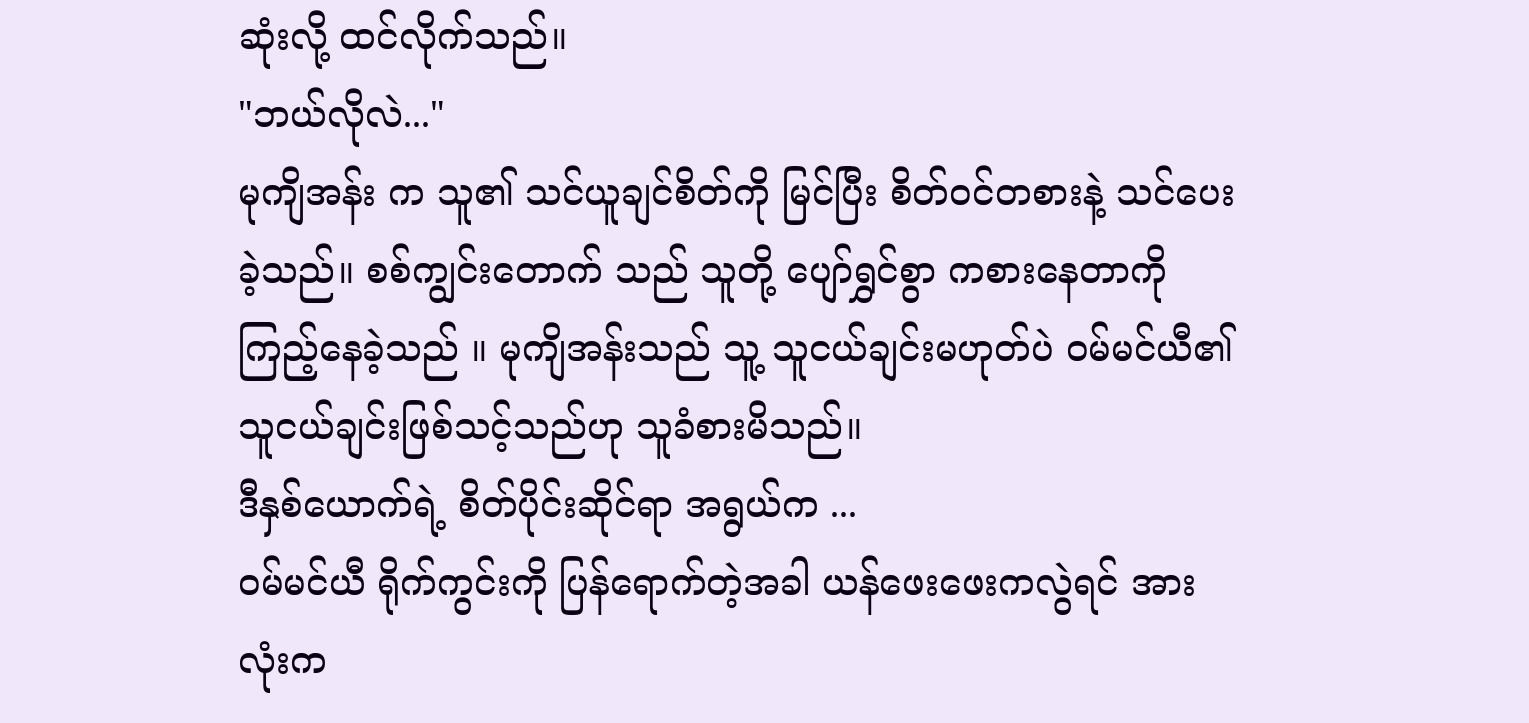ဆုံးလို့ ထင်လိုက်သည်။
"ဘယ်လိုလဲ..."
မုကျိအန်း က သူ၏ သင်ယူချင်စိတ်ကို မြင်ပြီး စိတ်ဝင်တစားနဲ့ သင်ပေးခဲ့သည်။ စစ်ကျွင်းတောက် သည် သူတို့ ပျော်ရွှင်စွာ ကစားနေတာကို ကြည့်နေခဲ့သည် ။ မုကျိအန်းသည် သူ့ သူငယ်ချင်းမဟုတ်ပဲ ဝမ်မင်ယီ၏ သူငယ်ချင်းဖြစ်သင့်သည်ဟု သူခံစားမိသည်။
ဒီနှစ်ယောက်ရဲ့ စိတ်ပိုင်းဆိုင်ရာ အရွယ်က ...
ဝမ်မင်ယီ ရိုက်ကွင်းကို ပြန်ရောက်တဲ့အခါ ယန်ဖေးဖေးကလွဲရင် အားလုံးက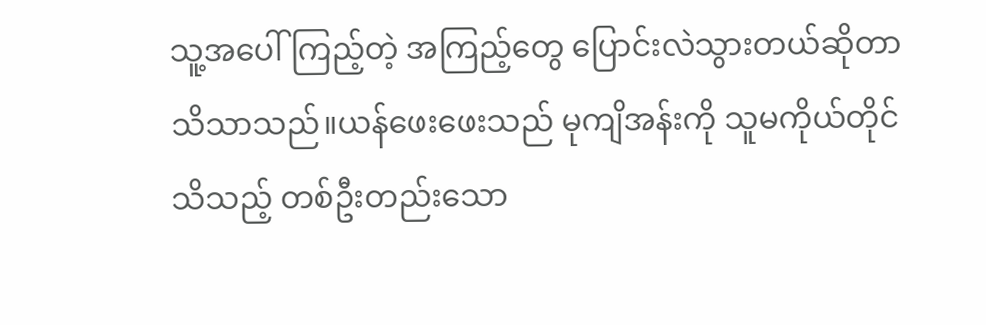သူ့အပေါ်ကြည့်တဲ့ အကြည့်တွေ ပြောင်းလဲသွားတယ်ဆိုတာ သိသာသည်။ယန်ဖေးဖေးသည် မုကျိအန်းကို သူမကိုယ်တိုင် သိသည့် တစ်ဦးတည်းသော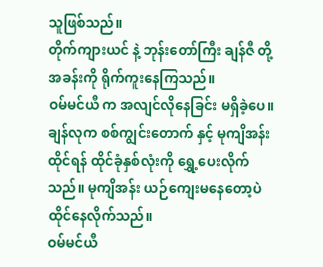သူဖြစ်သည်။
တိုက်ကျားယင် နဲ့ ဘုန်းတော်ကြီး ချန်ဇီ တို့ အခန်းကို ရိုက်ကူးနေကြသည်။
ဝမ်မင်ယီ က အလျင်လိုနေခြင်း မရှိခဲ့ပေ။
ချန်လုက စစ်ကျွင်းတောက် နှင့် မုကျိအန်း ထိုင်ရန် ထိုင်ခုံနှစ်လုံးကို ရွှေ့ပေးလိုက်သည်။ မုကျိအန်း ယဉ်ကျေးမနေတော့ပဲ ထိုင်နေလိုက်သည်။
ဝမ်မင်ယီ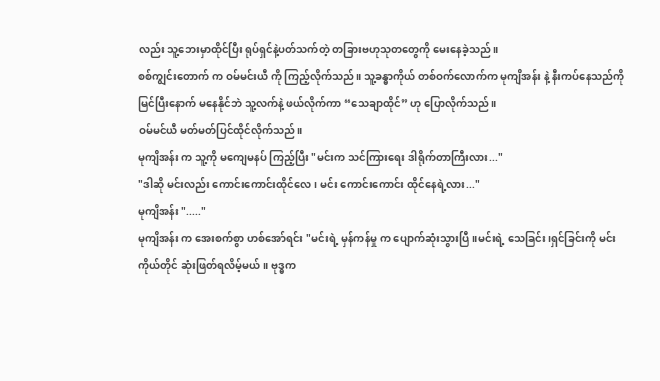လည်း သူ့ဘေးမှာထိုင်ပြီး ရုပ်ရှင်နဲ့ပတ်သက်တဲ့ တခြားဗဟုသုတတွေကို မေးနေခဲ့သည်။
စစ်ကျွင်းတောက် က ဝမ်မင်းယီ ကို ကြည့်လိုက်သည် ။ သူ့ခန္ဓာကိုယ် တစ်ဝက်လောက်က မုကျိအန်း နဲ့ နီးကပ်နေသည်ကိုမြင်ပြီးနောက် မနေနိုင်ဘဲ သူ့လက်နဲ့ ဖယ်လိုက်ကာ “သေချာထိုင်” ဟု ပြောလိုက်သည်။
ဝမ်မင်ယီ မတ်မတ်ပြင်ထိုင်လိုက်သည်။
မုကျိအန်း က သူ့ကို မကျေမနပ် ကြည့်ပြီး "မင်းက သင်ကြားရေး ဒါရိုက်တာကြီးလား..."
"ဒါဆို မင်းလည်း ကောင်းကောင်းထိုင်လေ၊ မင်း ကောင်းကောင်း ထိုင်နေရဲ့လား..."
မုကျိအန်း "....."
မုကျိအန်း က အေးစက်စွာ ဟစ်အော်ရင်း "မင်းရဲ့ မှန်ကန်မှု က ပျောက်ဆုံးသွားပြီ။မင်းရဲ့ သေခြင်း၊ရှင်ခြင်းကို မင်းကိုယ်တိုင် ဆုံးဖြတ်ရလိမ့်မယ်။ ဗုဒ္ဓက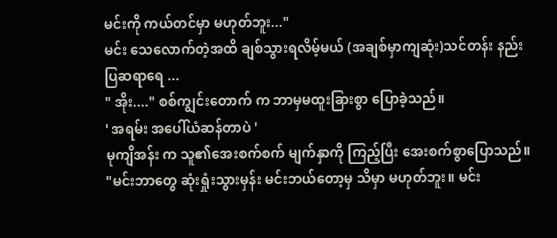မင်းကို ကယ်တင်မှာ မဟုတ်ဘူး..."
မင်း သေလောက်တဲ့အထိ ချစ်သွားရလိမ့်မယ် (အချစ်မှာကျဆုံး)သင်တန်း နည်းပြဆရာရေ ...
" အိုး...." စစ်ကျွင်းတောက် က ဘာမှမထူးခြားစွာ ပြောခဲ့သည်။
' အရမ်း အပေါ်ယံဆန်တာပဲ '
မုကျိအန်း က သူ၏အေးစက်စက် မျက်နှာကို ကြည့်ပြီး အေးစက်စွာပြောသည်။
"မင်းဘာတွေ ဆုံးရှုံးသွားမှန်း မင်းဘယ်တော့မှ သိမှာ မဟုတ်ဘူး။ မင်း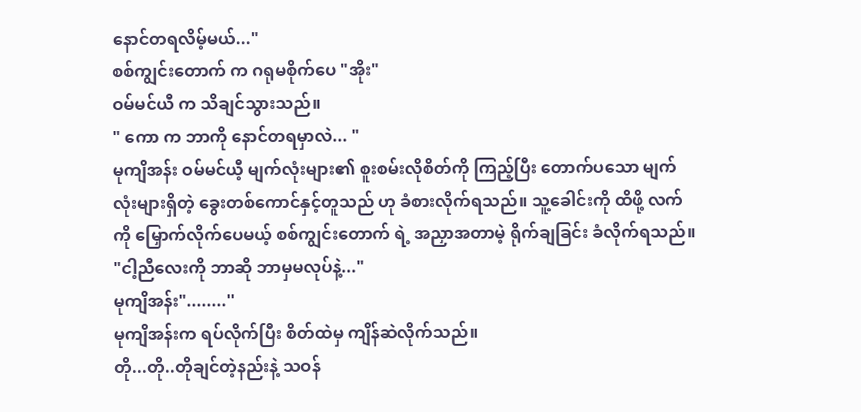နောင်တရလိမ့်မယ်..."
စစ်ကျွင်းတောက် က ဂရုမစိုက်ပေ "အိုး"
ဝမ်မင်ယီ က သိချင်သွားသည်။
" ကော က ဘာကို နောင်တရမှာလဲ... "
မုကျိအန်း ဝမ်မင်ယီ့ မျက်လုံးများ၏ စူးစမ်းလိုစိတ်ကို ကြည့်ပြီး တောက်ပသော မျက်လုံးများရှိတဲ့ ခွေးတစ်ကောင်နှင့်တူသည် ဟု ခံစားလိုက်ရသည်။ သူ့ခေါင်းကို ထိဖို့ လက်ကို မြှောက်လိုက်ပေမယ့် စစ်ကျွင်းတောက် ရဲ့ အညှာအတာမဲ့ ရိုက်ချခြင်း ခံလိုက်ရသည်။
"ငါ့ညီလေးကို ဘာဆို ဘာမှမလုပ်နဲ့..."
မုကျိအန်း"........''
မုကျိအန်းက ရပ်လိုက်ပြီး စိတ်ထဲမှ ကျိန်ဆဲလိုက်သည်။
တို...တို..တိုချင်တဲ့နည်းနဲ့ သဝန်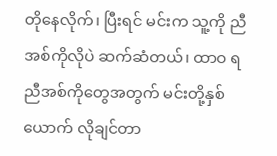တိုနေလိုက်၊ ပြီးရင် မင်းက သူ့ကို ညီအစ်ကိုလိုပဲ ဆက်ဆံတယ်၊ ထာဝ ရ ညီအစ်ကိုတွေအတွက် မင်းတို့နှစ်ယောက် လိုချင်တာ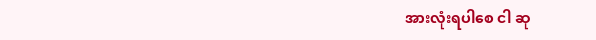အားလုံးရပါစေ ငါ ဆု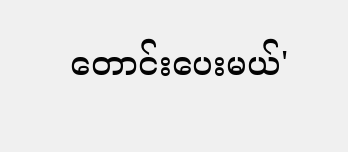တောင်းပေးမယ်'